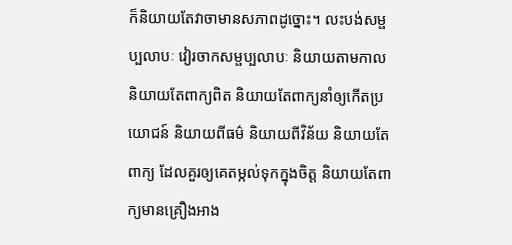ក៏និយាយតែវាចាមានសភាពដូច្នោះ។ លះបង់សម្ផប្បលាបៈ វៀរចាកសម្ផប្បលាបៈ និយាយតាមកាល និយាយតែពាក្យពិត និយាយតែពាក្យនាំឲ្យកើតប្រយោជន៍ និយាយពីធម៌ និយាយពីវិន័យ និយាយតែពាក្យ ដែលគួរឲ្យគេតម្កល់ទុកក្នុងចិត្ត និយាយតែពាក្យមានគ្រឿងអាង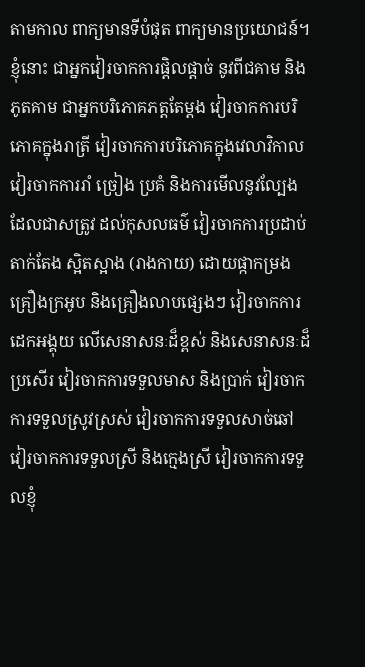តាមកាល ពាក្យមានទីបំផុត ពាក្យមានប្រយោជន៍។ ខ្ញុំនោះ ជាអ្នកវៀរចាកការផ្តិលផ្តាច់ នូវពីជគាម និងភូតគាម ជាអ្នកបរិភោគភត្តតែម្តង វៀរចាកការបរិភោគក្នុងរាត្រី វៀរចាកការបរិភោគក្នុងវេលាវិកាល វៀរចាកការរាំ ច្រៀង ប្រគំ និងការមើលនូវល្បែង ដែលជាសត្រូវ ដល់កុសលធម៌ វៀរចាកការប្រដាប់តាក់តែង ស្អិតស្អាង (រាងកាយ) ដោយផ្កាកម្រង គ្រឿងក្រអូប និងគ្រឿងលាបផ្សេងៗ វៀរចាកការដេកអង្គុយ លើសេនាសនៈដ៏ខ្ពស់ និងសេនាសនៈដ៏ប្រសើរ វៀរចាកការទទួលមាស និងប្រាក់ វៀរចាកការទទួលស្រូវស្រស់ វៀរចាកការទទួលសាច់ឆៅ វៀរចាកការទទួលស្រី និងក្មេងស្រី វៀរចាកការទទួលខ្ញុំ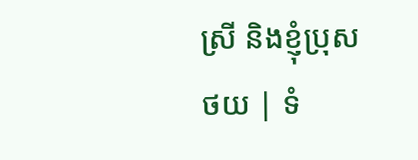ស្រី និងខ្ញុំប្រុស
ថយ | ទំ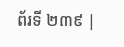ព័រទី ២៣៩ |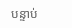បន្ទាប់